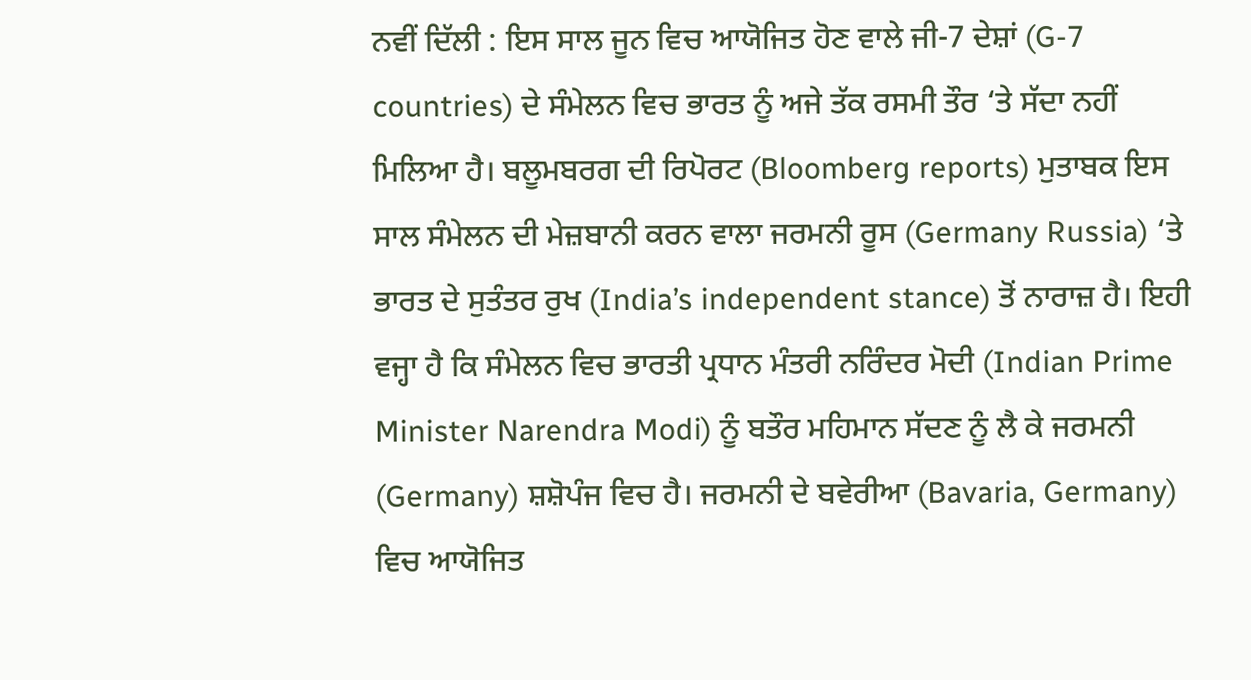ਨਵੀਂ ਦਿੱਲੀ : ਇਸ ਸਾਲ ਜੂਨ ਵਿਚ ਆਯੋਜਿਤ ਹੋਣ ਵਾਲੇ ਜੀ-7 ਦੇਸ਼ਾਂ (G-7 countries) ਦੇ ਸੰਮੇਲਨ ਵਿਚ ਭਾਰਤ ਨੂੰ ਅਜੇ ਤੱਕ ਰਸਮੀ ਤੌਰ ‘ਤੇ ਸੱਦਾ ਨਹੀਂ ਮਿਲਿਆ ਹੈ। ਬਲੂਮਬਰਗ ਦੀ ਰਿਪੋਰਟ (Bloomberg reports) ਮੁਤਾਬਕ ਇਸ ਸਾਲ ਸੰਮੇਲਨ ਦੀ ਮੇਜ਼ਬਾਨੀ ਕਰਨ ਵਾਲਾ ਜਰਮਨੀ ਰੂਸ (Germany Russia) ‘ਤੇ ਭਾਰਤ ਦੇ ਸੁਤੰਤਰ ਰੁਖ (India’s independent stance) ਤੋਂ ਨਾਰਾਜ਼ ਹੈ। ਇਹੀ ਵਜ੍ਹਾ ਹੈ ਕਿ ਸੰਮੇਲਨ ਵਿਚ ਭਾਰਤੀ ਪ੍ਰਧਾਨ ਮੰਤਰੀ ਨਰਿੰਦਰ ਮੋਦੀ (Indian Prime Minister Narendra Modi) ਨੂੰ ਬਤੌਰ ਮਹਿਮਾਨ ਸੱਦਣ ਨੂੰ ਲੈ ਕੇ ਜਰਮਨੀ (Germany) ਸ਼ਸ਼ੋਪੰਜ ਵਿਚ ਹੈ। ਜਰਮਨੀ ਦੇ ਬਵੇਰੀਆ (Bavaria, Germany) ਵਿਚ ਆਯੋਜਿਤ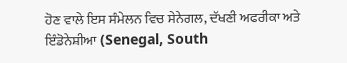ਹੋਣ ਵਾਲੇ ਇਸ ਸੰਮੇਲਨ ਵਿਚ ਸੇਨੇਗਲ, ਦੱਖਣੀ ਅਫਰੀਕਾ ਅਤੇ ਇੰਡੋਨੇਸ਼ੀਆ (Senegal, South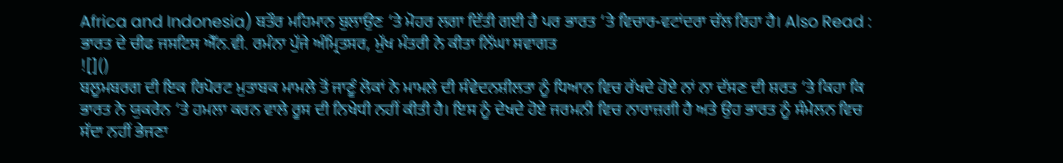Africa and Indonesia) ਬਤੌਰ ਮਹਿਮਾਨ ਬੁਲਾਉਣ ‘ਤੇ ਮੋਹਰ ਲਗਾ ਦਿੱਤੀ ਗਈ ਹੈ ਪਰ ਭਾਰਤ ‘ਤੇ ਵਿਚਾਰ-ਵਟਾਂਦਰਾ ਚੱਲ ਰਿਹਾ ਹੈ। Also Read : ਭਾਰਤ ਦੇ ਚੀਫ ਜਸਟਿਸ ਐੱਨ.ਵੀ. ਰਮੰਨਾ ਪੁੱਜੇ ਅੰਮ੍ਰਿਤਸਰ, ਮੁੱਖ ਮੰਤਰੀ ਨੇ ਕੀਤਾ ਨਿੱਘਾ ਸਵਾਗਤ
![]()
ਬਲੂਮਬਰਗ ਦੀ ਇਕ ਰਿਪੋਰਟ ਮੁਤਾਬਕ ਮਾਮਲੇ ਤੋਂ ਜਾਣੂੰ ਲੋਕਾਂ ਨੇ ਮਾਮਲੇ ਦੀ ਸੰਵੇਦਨਸ਼ੀਲਤਾ ਨੂੰ ਧਿਆਨ ਵਿਚ ਰੱਖਦੇ ਹੋਏ ਨਾਂ ਨਾ ਦੱਸਣ ਦੀ ਸ਼ਰਤ ‘ਤੇ ਕਿਹਾ ਕਿ ਭਾਰਤ ਨੇ ਯੁਕਰੇਨ ‘ਤੇ ਹਮਲਾ ਕਰਨ ਵਾਲੇ ਰੂਸ ਦੀ ਨਿਖੇਧੀ ਨਹੀਂ ਕੀਤੀ ਹੈ। ਇਸ ਨੂੰ ਦੇਖਦੇ ਹੋਏ ਜਰਮਨੀ ਵਿਚ ਨਾਰਾਜ਼ਗੀ ਹੈ ਅਤੇ ਉਹ ਭਾਰਤ ਨੂੰ ਸੰਮੇਲਨ ਵਿਚ ਸੱਦਾ ਨਹੀਂ ਭੇਜਣਾ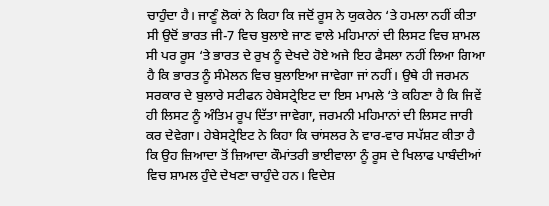ਚਾਹੁੰਦਾ ਹੈ। ਜਾਣੂੰ ਲੋਕਾਂ ਨੇ ਕਿਹਾ ਕਿ ਜਦੋਂ ਰੂਸ ਨੇ ਯੁਕਰੇਨ ‘ਤੇ ਹਮਲਾ ਨਹੀਂ ਕੀਤਾ ਸੀ ਉਦੋਂ ਭਾਰਤ ਜੀ-7 ਵਿਚ ਬੁਲਾਏ ਜਾਣ ਵਾਲੇ ਮਹਿਮਾਨਾਂ ਦੀ ਲਿਸਟ ਵਿਚ ਸ਼ਾਮਲ ਸੀ ਪਰ ਰੂਸ ‘ਤੇ ਭਾਰਤ ਦੇ ਰੁਖ ਨੂੰ ਦੇਖਦੇ ਹੋਏ ਅਜੇ ਇਹ ਫੈਸਲਾ ਨਹੀਂ ਲਿਆ ਗਿਆ ਹੈ ਕਿ ਭਾਰਤ ਨੂੰ ਸੰਮੇਲਨ ਵਿਚ ਬੁਲਾਇਆ ਜਾਵੇਗਾ ਜਾਂ ਨਹੀਂ। ਉਥੇ ਹੀ ਜਰਮਨ ਸਰਕਾਰ ਦੇ ਬੁਲਾਰੇ ਸਟੀਫਨ ਹੇਬੇਸਟ੍ਰੇਇਟ ਦਾ ਇਸ ਮਾਮਲੇ ‘ਤੇ ਕਹਿਣਾ ਹੈ ਕਿ ਜਿਵੇਂ ਹੀ ਲਿਸਟ ਨੂੰ ਅੰਤਿਮ ਰੂਪ ਦਿੱਤਾ ਜਾਵੇਗਾ, ਜਰਮਨੀ ਮਹਿਮਾਨਾਂ ਦੀ ਲਿਸਟ ਜਾਰੀ ਕਰ ਦੇਵੇਗਾ। ਹੇਬੇਸਟ੍ਰੇਇਟ ਨੇ ਕਿਹਾ ਕਿ ਚਾਂਸਲਰ ਨੇ ਵਾਰ-ਵਾਰ ਸਪੱਸ਼ਟ ਕੀਤਾ ਹੈ ਕਿ ਉਹ ਜ਼ਿਆਦਾ ਤੋਂ ਜ਼ਿਆਦਾ ਕੌਮਾਂਤਰੀ ਭਾਈਵਾਲਾ ਨੂੰ ਰੂਸ ਦੇ ਖਿਲਾਫ ਪਾਬੰਦੀਆਂ ਵਿਚ ਸ਼ਾਮਲ ਹੁੰਦੇ ਦੇਖਣਾ ਚਾਹੁੰਦੇ ਹਨ। ਵਿਦੇਸ਼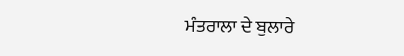ਮੰਤਰਾਲਾ ਦੇ ਬੁਲਾਰੇ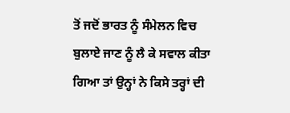ਤੋਂ ਜਦੋਂ ਭਾਰਤ ਨੂੰ ਸੰਮੇਲਨ ਵਿਚ ਬੁਲਾਏ ਜਾਣ ਨੂੰ ਲੈ ਕੇ ਸਵਾਲ ਕੀਤਾ ਗਿਆ ਤਾਂ ਉਨ੍ਹਾਂ ਨੇ ਕਿਸੇ ਤਰ੍ਹਾਂ ਦੀ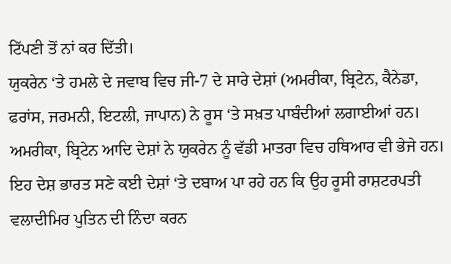ਟਿੱਪਣੀ ਤੋਂ ਨਾਂ ਕਰ ਦਿੱਤੀ।
ਯੁਕਰੇਨ ‘ਤੇ ਹਮਲੇ ਦੇ ਜਵਾਬ ਵਿਚ ਜੀ-7 ਦੇ ਸਾਰੇ ਦੇਸ਼ਾਂ (ਅਮਰੀਕਾ, ਬ੍ਰਿਟੇਨ, ਕੈਨੇਡਾ, ਫਰਾਂਸ, ਜਰਮਨੀ, ਇਟਲੀ, ਜਾਪਾਨ) ਨੇ ਰੂਸ ‘ਤੇ ਸਖ਼ਤ ਪਾਬੰਦੀਆਂ ਲਗਾਈਆਂ ਹਨ। ਅਮਰੀਕਾ, ਬ੍ਰਿਟੇਨ ਆਦਿ ਦੇਸ਼ਾਂ ਨੇ ਯੁਕਰੇਨ ਨੂੰ ਵੱਡੀ ਮਾਤਰਾ ਵਿਚ ਹਥਿਆਰ ਵੀ ਭੇਜੇ ਹਨ। ਇਹ ਦੇਸ਼ ਭਾਰਤ ਸਣੇ ਕਈ ਦੇਸ਼ਾਂ ‘ਤੇ ਦਬਾਅ ਪਾ ਰਹੇ ਹਨ ਕਿ ਉਹ ਰੂਸੀ ਰਾਸ਼ਟਰਪਤੀ ਵਲਾਦੀਮਿਰ ਪੁਤਿਨ ਦੀ ਨਿੰਦਾ ਕਰਨ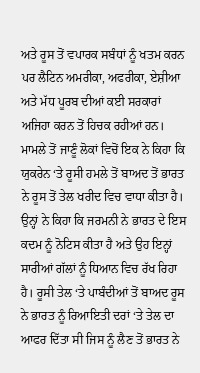ਅਤੇ ਰੂਸ ਤੋਂ ਵਪਾਰਕ ਸਬੰਧਾਂ ਨੂੰ ਖਤਮ ਕਰਨ ਪਰ ਲੈਟਿਨ ਅਮਰੀਕਾ, ਅਫਰੀਕਾ, ਏਸ਼ੀਆ ਅਤੇ ਮੱਧ ਪੂਰਬ ਦੀਆਂ ਕਈ ਸਰਕਾਰਾਂ ਅਜਿਹਾ ਕਰਨ ਤੋਂ ਹਿਚਕ ਰਹੀਆਂ ਹਨ।
ਮਾਮਲੇ ਤੋਂ ਜਾਣੂੰ ਲੋਕਾਂ ਵਿਚੋਂ ਇਕ ਨੇ ਕਿਹਾ ਕਿ ਯੁਕਰੇਨ ‘ਤੇ ਰੂਸੀ ਹਮਲੇ ਤੋਂ ਬਾਅਦ ਤੋਂ ਭਾਰਤ ਨੇ ਰੂਸ ਤੋਂ ਤੇਲ ਖਰੀਦ ਵਿਚ ਵਾਧਾ ਕੀਤਾ ਹੈ। ਉਨ੍ਹਾਂ ਨੇ ਕਿਹਾ ਕਿ ਜਰਮਨੀ ਨੇ ਭਾਰਤ ਦੇ ਇਸ ਕਦਮ ਨੂੰ ਨੋਟਿਸ ਕੀਤਾ ਹੈ ਅਤੇ ਉਹ ਇਨ੍ਹਾਂ ਸਾਰੀਆਂ ਗੱਲਾਂ ਨੂੰ ਧਿਆਨ ਵਿਚ ਰੱਖ ਰਿਹਾ ਹੈ। ਰੂਸੀ ਤੇਲ ‘ਤੇ ਪਾਬੰਦੀਆਂ ਤੋਂ ਬਾਅਦ ਰੂਸ ਨੇ ਭਾਰਤ ਨੂੰ ਰਿਆਇਤੀ ਦਰਾਂ ‘ਤੇ ਤੇਲ ਦਾ ਆਫਰ ਦਿੱਤਾ ਸੀ ਜਿਸ ਨੂੰ ਲੈਣ ਤੋਂ ਭਾਰਤ ਨੇ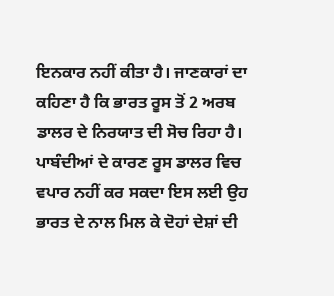ਇਨਕਾਰ ਨਹੀਂ ਕੀਤਾ ਹੈ। ਜਾਣਕਾਰਾਂ ਦਾ ਕਹਿਣਾ ਹੈ ਕਿ ਭਾਰਤ ਰੂਸ ਤੋਂ 2 ਅਰਬ ਡਾਲਰ ਦੇ ਨਿਰਯਾਤ ਦੀ ਸੋਚ ਰਿਹਾ ਹੈ। ਪਾਬੰਦੀਆਂ ਦੇ ਕਾਰਣ ਰੂਸ ਡਾਲਰ ਵਿਚ ਵਪਾਰ ਨਹੀਂ ਕਰ ਸਕਦਾ ਇਸ ਲਈ ਉਹ ਭਾਰਤ ਦੇ ਨਾਲ ਮਿਲ ਕੇ ਦੋਹਾਂ ਦੇਸ਼ਾਂ ਦੀ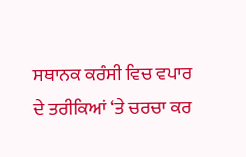ਸਥਾਨਕ ਕਰੰਸੀ ਵਿਚ ਵਪਾਰ ਦੇ ਤਰੀਕਿਆਂ ‘ਤੇ ਚਰਚਾ ਕਰ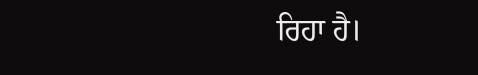ਰਿਹਾ ਹੈ।